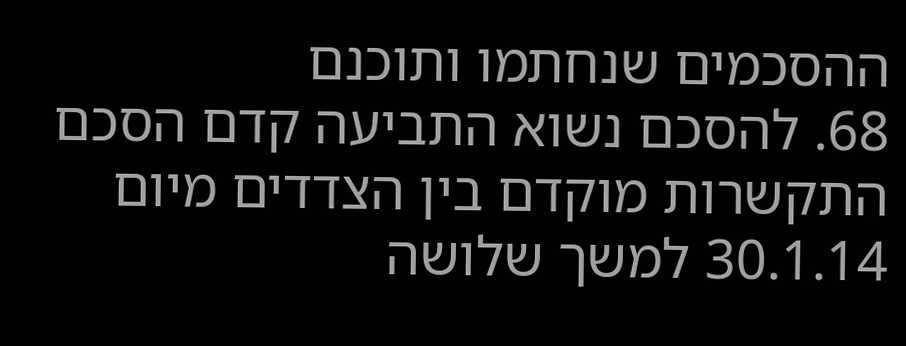ההסכמים שנחתמו ותוכנם
68. להסכם נשוא התביעה קדם הסכם התקשרות מוקדם בין הצדדים מיום 30.1.14 למשך שלושה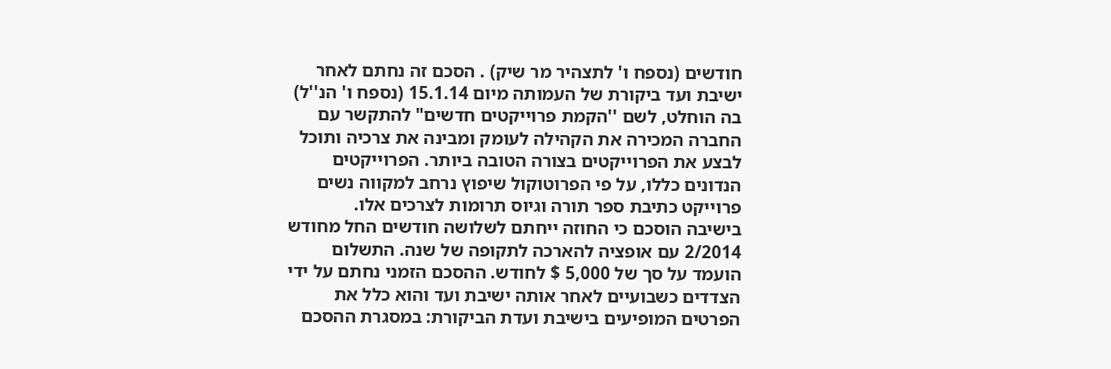חודשים (נספח ו' לתצהיר מר שיק) . הסכם זה נחתם לאחר ישיבת ועד ביקורת של העמותה מיום 15.1.14 (נספח ו' הנ''ל) בה הוחלט, לשם ''הקמת פרוייקטים חדשים" להתקשר עם החברה המכירה את הקהילה לעומק ומבינה את צרכיה ותוכל לבצע את הפרוייקטים בצורה הטובה ביותר. הפרוייקטים הנדונים כללו, על פי הפרוטוקול שיפוץ נרחב למקווה נשים פרוייקט כתיבת ספר תורה וגיוס תרומות לצרכים אלו.
בישיבה הוסכם כי החוזה ייחתם לשלושה חודשים החל מחודש 2/2014 עם אופציה להארכה לתקופה של שנה. התשלום הועמד על סך של 5,000 $ לחודש. ההסכם הזמני נחתם על ידי הצדדים כשבועיים לאחר אותה ישיבת ועד והוא כלל את הפרטים המופיעים בישיבת ועדת הביקורת: במסגרת ההסכם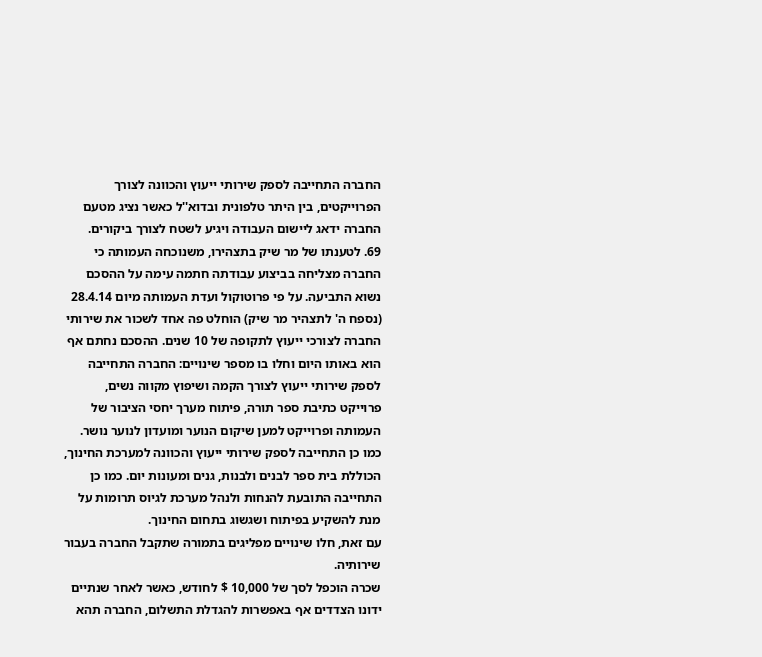החברה התחייבה לספק שירותי ייעוץ והכוונה לצורך הפרוייקטים, בין היתר טלפונית ובדוא''ל כאשר נציג מטעם החברה ידאג ליישום העבודה ויגיע לשטח לצורך ביקורים.
69. לטענתו של מר שיק בתצהירו, משנוכחה העמותה כי החברה מצליחה בביצוע עבודתה חתמה עימה על ההסכם נשוא התביעה. על פי פרוטוקול ועדת העמותה מיום 28.4.14 (נספח ה' לתצהיר מר שיק) הוחלט פה אחד לשכור את שירותי החברה לצורכי ייעוץ לתקופה של 10 שנים. ההסכם נחתם אף הוא באותו היום וחלו בו מספר שינויים: החברה התחייבה לספק שירותי ייעוץ לצורך הקמה ושיפוץ מקווה נשים, פרוייקט כתיבת ספר תורה, פיתוח מערך יחסי הציבור של העמותה ופרוייקט למען שיקום הנוער ומועדון לנוער נושר. כמו כן התחייבה לספק שירותי ייעוץ והכוונה למערכת החינוך, הכוללת בית ספר לבנים ולבנות, גנים ומעונות יום. כמו כן התחייבה התובעת להנחות ולנהל מערכת לגיוס תרומות על מנת להשקיע בפיתוח ושגשוג בתחום החינוך.
עם זאת, חלו שינויים מפליגים בתמורה שתקבל החברה בעבור שירותיה.
שכרה הוכפל לסך של 10,000 $ לחודש, כאשר לאחר שנתיים ידונו הצדדים אף באפשרות להגדלת התשלום, החברה תהא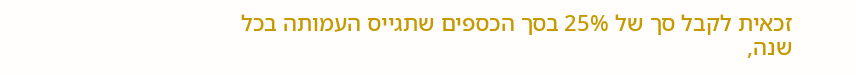זכאית לקבל סך של 25% בסך הכספים שתגייס העמותה בכל שנה,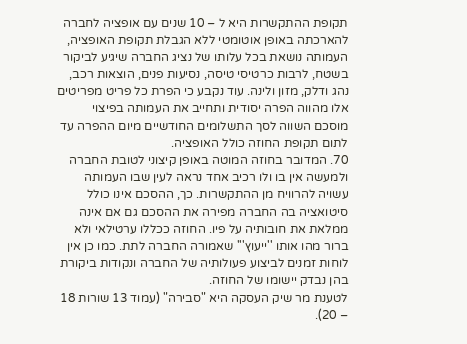תקופת ההתקשרות היא ל – 10 שנים עם אופציה לחברה להארכתה באופן אוטומטי ללא הגבלת תקופת האופציה, העמותה נושאת בכל עלותו של נציג החברה שיגיע לביקור בשטח, לרבות כרטיסי טיסה, נסיעות פנים, הוצאות רכב, נהג ודלק, מזון ולינה. עוד נקבע כי הפרת כל פריט מפריטים אלו מהווה הפרה יסודית ותחייב את העמותה בפיצוי מוסכם השווה לסך התשלומים החודשיים מיום ההפרה עד לתום תקופת החוזה כולל האופציה.
70. המדובר בחוזה המוטה באופן קיצוני לטובת החברה ולמעשה אין בו ולו רכיב אחד נראה לעין שבו העמותה עשויה להרוויח מן ההתקשרות. כך, ההסכם אינו כולל סיטואציה בה החברה מפירה את ההסכם גם אם אינה ממלאת את חובותיה על פיו. החוזה ככללו ערטילאי ולא ברור מהו אותו ''ייעוץ''' שאמורה החברה לתת. כמו כן אין לוחות זמנים לביצוע פעולותיה של החברה ונקודות ביקורת בהן נבדק יישומו של החוזה.
לטענת מר שיק העסקה היא "סבירה" (עמוד 13 שורות 18 – 20).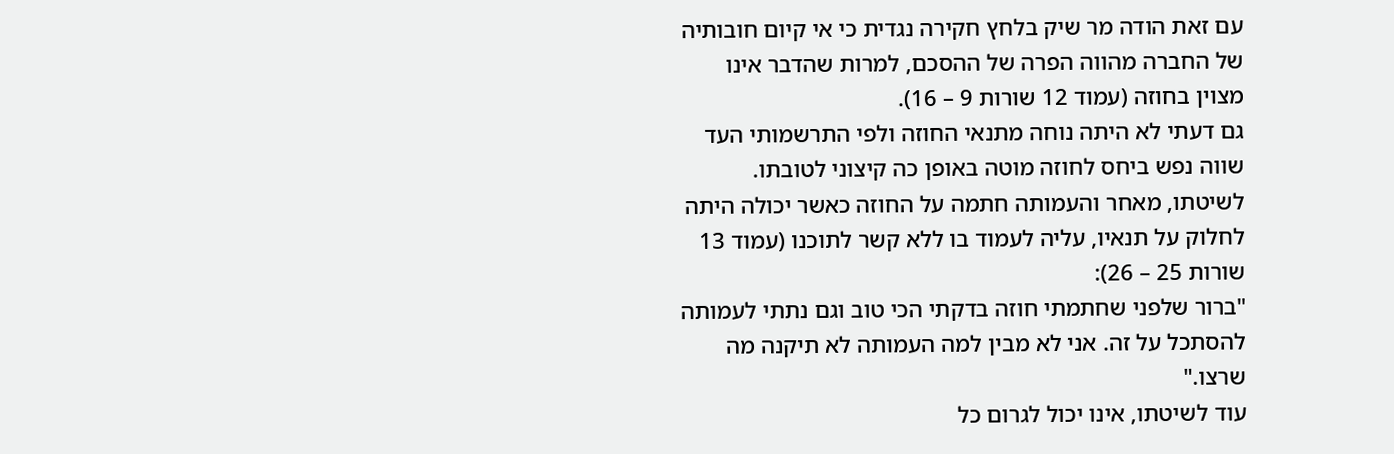עם זאת הודה מר שיק בלחץ חקירה נגדית כי אי קיום חובותיה של החברה מהווה הפרה של ההסכם, למרות שהדבר אינו מצוין בחוזה (עמוד 12 שורות 9 – 16).
גם דעתי לא היתה נוחה מתנאי החוזה ולפי התרשמותי העד שווה נפש ביחס לחוזה מוטה באופן כה קיצוני לטובתו. לשיטתו, מאחר והעמותה חתמה על החוזה כאשר יכולה היתה לחלוק על תנאיו, עליה לעמוד בו ללא קשר לתוכנו (עמוד 13 שורות 25 – 26):
"ברור שלפני שחתמתי חוזה בדקתי הכי טוב וגם נתתי לעמותה להסתכל על זה. אני לא מבין למה העמותה לא תיקנה מה שרצו."
עוד לשיטתו, אינו יכול לגרום כל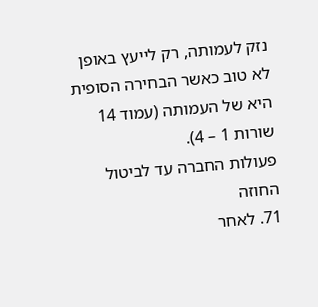נזק לעמותה, רק לייעץ באופן לא טוב כאשר הבחירה הסופית היא של העמותה (עמוד 14 שורות 1 – 4).
פעולות החברה עד לביטול החוזה
71. לאחר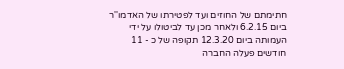חתימתם של החוזים ועד לפטירתו של האדמו''ר ביום 6.2.15 ולאחר מכן עד לביטולו על ידי העמותה ביום 12.3.20 תקופה של כ - 11 חודשים פעלה החברה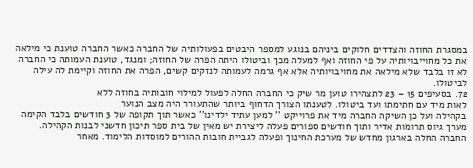במסגרת החוזה והצדדים חלוקים ביניהם בנוגע למספר היבטים בפעולותיה של החברה כאשר החברה טוענת כי מילאה את כל מחוייבויותיה על פי החוזה ואף למעלה מכך וביטולו היתה הפרה של החוזה; ומנגד, טוענת העמותה כי החברה לא זו בלבד שלא מילאה את מחויבויותיה אלא אף גרמה לעמותה לנזקים קשים, הפרה את החוזה וקיימת לה עילה לביטולו.
72. בסעיפים 15 – 23 לתצהירו טוען מר שיק כי החברה החלה לפעול למילוי חובותיה בחוזה ללא
לאות מיד עם חתימתו ועד ביטולו. לטענתו הצורך הדחוף ביותר שהתעורר היה מצב הנוער
בקהילה ועל כן השיקה החברה מיד את פרוייקט '' למען עתיד ילדינו'' כאשר תוך תקופה של 3 חודשים בלבד הקימה מערך גיוס תרומות אדיר ותוך חודשים ספורים פעלה ליצירת יש מאין של בית ספר תיכון חדשני לבנות הקהילה. החברה החלה בארגון מחדש של מערכת החינוך ופעלה לגביית חובות ההורים למוסדות הלימוד. מאחר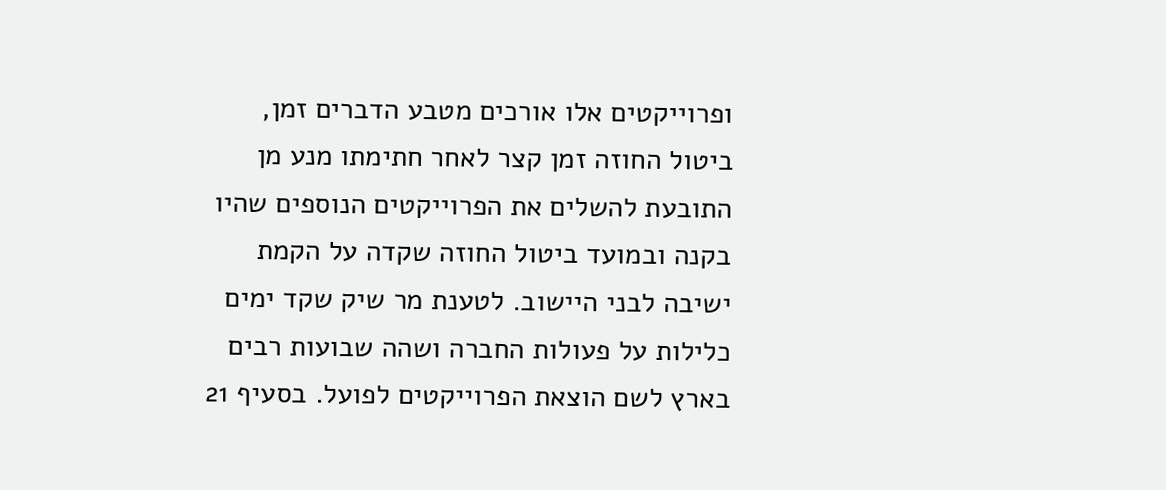ופרוייקטים אלו אורכים מטבע הדברים זמן, ביטול החוזה זמן קצר לאחר חתימתו מנע מן התובעת להשלים את הפרוייקטים הנוספים שהיו בקנה ובמועד ביטול החוזה שקדה על הקמת ישיבה לבני היישוב. לטענת מר שיק שקד ימים כלילות על פעולות החברה ושהה שבועות רבים בארץ לשם הוצאת הפרוייקטים לפועל. בסעיף 21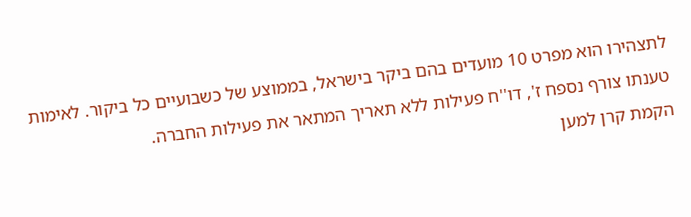לתצהירו הוא מפרט 10 מועדים בהם ביקר בישראל, בממוצע של כשבועיים כל ביקור. לאימות טענתו צורף נספח ז', דו''ח פעילות ללא תאריך המתאר את פעילות החברה.
הקמת קרן למען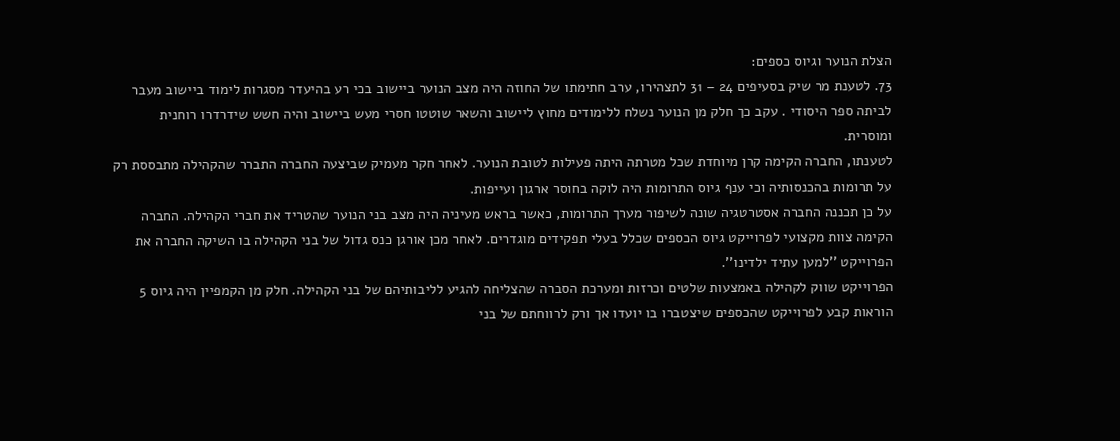הצלת הנוער וגיוס כספים:
73. לטענת מר שיק בסעיפים 24 – 31 לתצהירו, ערב חתימתו של החוזה היה מצב הנוער ביישוב בכי רע בהיעדר מסגרות לימוד ביישוב מעבר לביתה ספר היסודי . עקב כך חלק מן הנוער נשלח ללימודים מחוץ ליישוב והשאר שוטטו חסרי מעש ביישוב והיה חשש שידרדרו רוחנית ומוסרית.
לטענתו, החברה הקימה קרן מיוחדת שכל מטרתה היתה פעילות לטובת הנוער. לאחר חקר מעמיק שביצעה החברה התברר שהקהילה מתבססת רק על תרומות בהכנסותיה וכי ענף גיוס התרומות היה לוקה בחוסר ארגון ועייפות.
על כן תכננה החברה אסטרטגיה שונה לשיפור מערך התרומות, כאשר בראש מעיניה היה מצב בני הנוער שהטריד את חברי הקהילה. החברה הקימה צוות מקצועי לפרוייקט גיוס הכספים שכלל בעלי תפקידים מוגדרים. לאחר מכן אורגן כנס גדול של בני הקהילה בו השיקה החברה את הפרוייקט ''למען עתיד ילדינו''.
הפרוייקט שווק לקהילה באמצעות שלטים וכרזות ומערכת הסברה שהצליחה להגיע לליבותיהם של בני הקהילה. חלק מן הקמפיין היה גיוס 5 הוראות קבע לפרוייקט שהכספים שיצטברו בו יועדו אך ורק לרווחתם של בני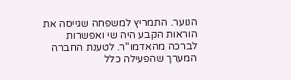הנוער. התמריץ למשפחה שגייסה את הוראות הקבע היה שי ואפשרות לברכה מהאדמו''ר. לטענת החברה המערך שהפעילה כלל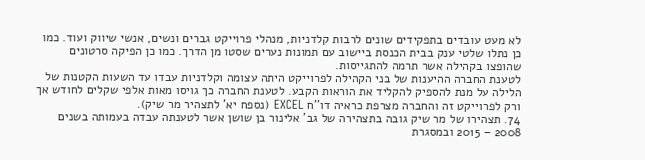לא מעט עובדים בתפקידים שונים לרבות קלדניות, מנהלי פרוייקט גברים ונשים, אנשי שיווק ועוד. כמו כן נתלו שלטי ענק בבית הכנסת ביישוב עם תמונות נערים שסטו מן הדרך. כמו כן הפיקה סרטונים שהופצו בקהילה אשר תרמה להתגייסות.
לטענת החברה ההיענות של בני הקהילה לפרוייקט היתה עצומה וקלדניות עבדו עד השעות הקטנות של הלילה על מנת להספיק להקליד את הוראות הקבע. לטענת החברה כך גויסו מאות אלפי שקלים לחודש אך ורק לפרוייקט זה והחברה מצרפת כראיה דו''ח EXCEL (נספח יא' לתצהיר מר שיק).
74. תצהירו של מר שיק גובה בתצהירה של גב' אלינור בן שושן אשר לטענתה עבדה בעמותה בשנים 2008 – 2015 ובמסגרת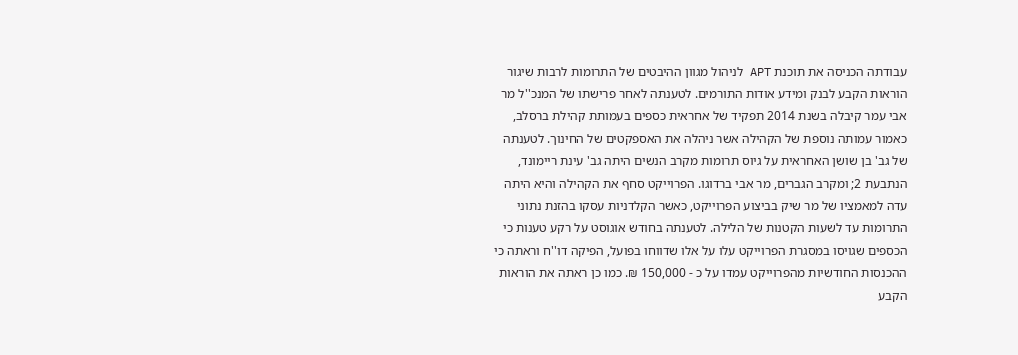עבודתה הכניסה את תוכנת APT לניהול מגוון ההיבטים של התרומות לרבות שיגור הוראות הקבע לבנק ומידע אודות התורמים. לטענתה לאחר פרישתו של המנכ''ל מר אבי עמר קיבלה בשנת 2014 תפקיד של אחראית כספים בעמותת קהילת ברסלב, כאמור עמותה נוספת של הקהילה אשר ניהלה את האספקטים של החינוך. לטענתה של גב' בן שושן האחראית על גיוס תרומות מקרב הנשים היתה גב' עינת ריימונד, הנתבעת 2; ומקרב הגברים, מר אבי ברדוגו. הפרוייקט סחף את הקהילה והיא היתה עדה למאמציו של מר שיק בביצוע הפרוייקט, כאשר הקלדניות עסקו בהזנת נתוני התרומות עד לשעות הקטנות של הלילה. לטענתה בחודש אוגוסט על רקע טענות כי הכספים שגויסו במסגרת הפרוייקט עלו על אלו שדווחו בפועל, הפיקה דו''ח וראתה כי ההכנסות החודשיות מהפרוייקט עמדו על כ - 150,000 ₪. כמו כן ראתה את הוראות הקבע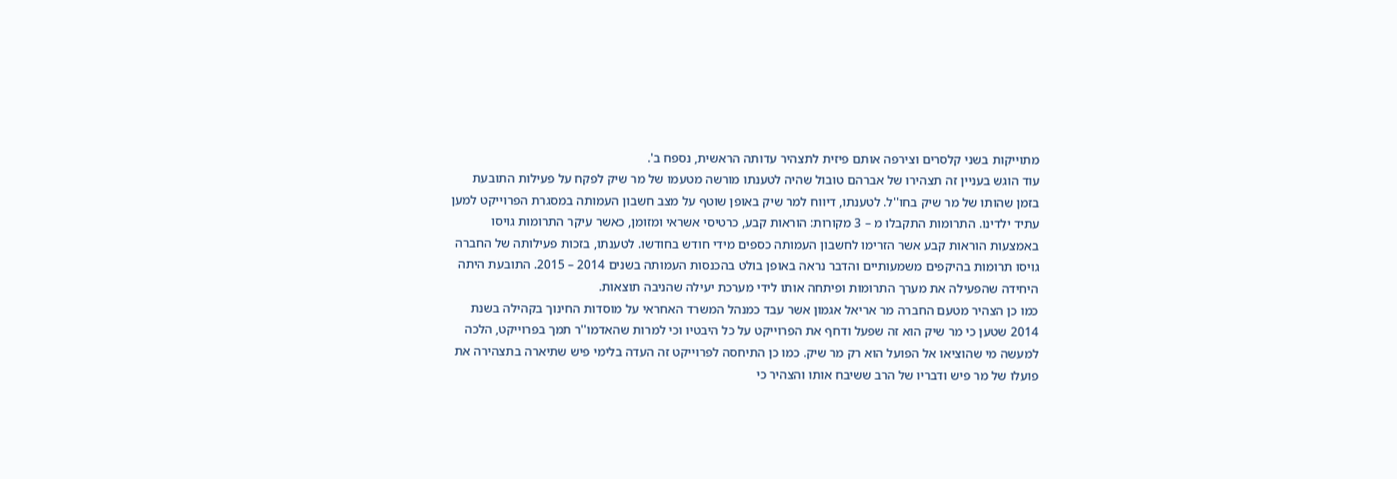מתוייקות בשני קלסרים וצירפה אותם פיזית לתצהיר עדותה הראשית, נספח ב'.
עוד הוגש בעניין זה תצהירו של אברהם טובול שהיה לטענתו מורשה מטעמו של מר שיק לפקח על פעילות התובעת בזמן שהותו של מר שיק בחו''ל. לטענתו, דיווח למר שיק באופן שוטף על מצב חשבון העמותה במסגרת הפרוייקט למען עתיד ילדינו. התרומות התקבלו מ – 3 מקורות: הוראות קבע, כרטיסי אשראי ומזומן, כאשר עיקר התרומות גויסו באמצעות הוראות קבע אשר הזרימו לחשבון העמותה כספים מידי חודש בחודשו. לטענתו, בזכות פעילותה של החברה גויסו תרומות בהיקפים משמעותיים והדבר נראה באופן בולט בהכנסות העמותה בשנים 2014 – 2015. התובעת היתה היחידה שהפעילה את מערך התרומות ופיתחה אותו לידי מערכת יעילה שהניבה תוצאות.
כמו כן הצהיר מטעם החברה מר אריאל אגמון אשר עבד כמנהל המשרד האחראי על מוסדות החינוך בקהילה בשנת 2014 שטען כי מר שיק הוא זה שפעל ודחף את הפרוייקט על כל היבטיו וכי למרות שהאדמו''ר תמך בפרוייקט, הלכה למעשה מי שהוציאו אל הפועל הוא רק מר שיק. כמו כן התיחסה לפרוייקט זה העדה בלימי פיש שתיארה בתצהירה את פועלו של מר פיש ודבריו של הרב ששיבח אותו והצהיר כי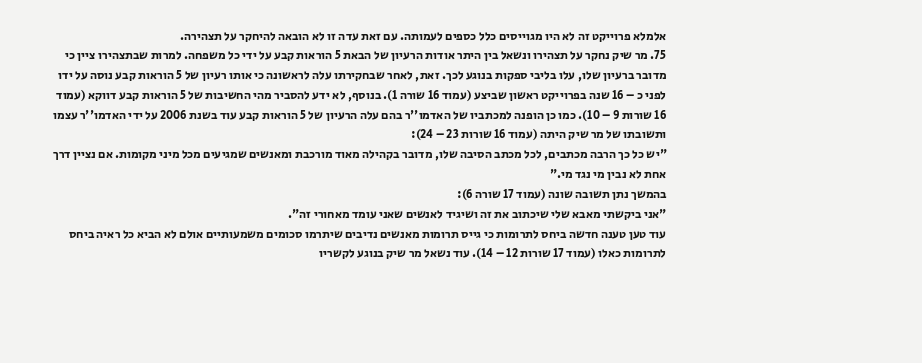אלמלא פרוייקט זה לא היו מגוייסים כלל כספים לעמותה. עם זאת עדה זו לא הובאה להיחקר על תצהירה.
75. מר שיק נחקר על תצהירו ונשאל בין היתר אודות הרעיון של הבאת 5 הוראות קבע על ידי כל משפחה. למרות שבתצהירו ציין כי מדובר ברעיון שלו, עלו בליבי ספקות בנוגע לכך. זאת, לאחר שבחקירתו עלה לראשונה כי אותו רעיון של 5 הוראות קבע נוסה על ידו לפני כ – 16 שנה בפרוייקט ראשון שביצע (עמוד 16 שורה 1). בנוסף, לא ידע להסביר מהי החשיבות של 5 הוראות קבע דווקא (עמוד 16 שורות 9 – 10). כמו כן הופנה למכתביו של האדמו''ר בהם עלה הרעיון של 5 הוראות קבע עוד בשנת 2006 על ידי האדמו''ר עצמו ותשובתו של מר שיק היתה (עמוד 16 שורות 23 – 24):
"יש כל כך הרבה מכתבים, לכל מכתב הסיבה שלו, מדובר בקהילה מאוד מורכבת ומאנשים שמגיעים מכל מיני מקומות. אם נציין דרך אחת לא נבין מי נגד מי."
בהמשך נתן תשובה שונה (עמוד 17 שורה 6):
"אני ביקשתי מאבא שלי שיכתוב את זה ושיגיד לאנשים שאני עומד מאחורי זה".
עוד טען טענה חדשה ביחס לתרומות כי גייס תרומות מאנשים נדיבים שיתרמו סכומים משמעותיים אולם לא הביא כל ראיה ביחס לתרומות כאלו (עמוד 17 שורות 12 – 14). עוד נשאל מר שיק בנוגע לקשריו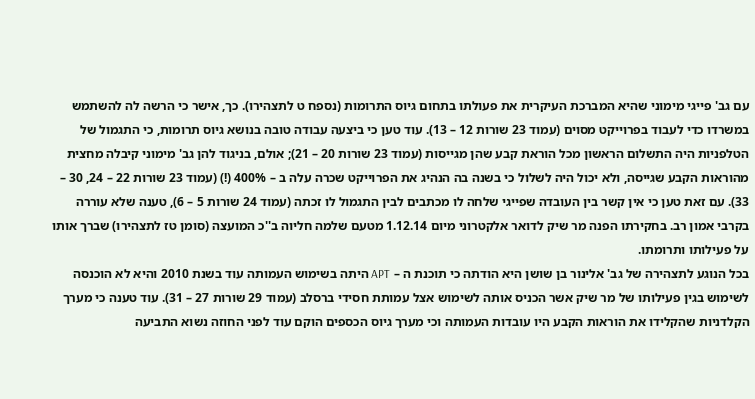עם גב' פייגי מימוני שהיא המברכת העיקרית את פעולתו בתחום גיוס התרומות (נספח ט לתצהירו). כך, אישר כי הרשה לה להשתמש במשרדו כדי לעבוד בפרוייקט מסוים (עמוד 23 שורות 12 – 13). עוד טען כי ביצעה עבודה טובה בנושא גיוס תרומות, כי התגמול של הטלפניות היה התשלום הראשון מכל הוראת קבע שהן מגייסות (עמוד 23 שורות 20 – 21); אולם, בניגוד להן גב' מימוני קיבלה מחצית מהוראות הקבע שגייסה, ולא יכול היה לשלול כי בשנה בה הנהיג את הפרוייקט שכרה עלה ב – 400% (!) (עמוד 23 שורות 22 – 24, 30 – 33). עם זאת טען כי אין קשר בין העובדה שפייגי שלחה לו מכתבים לבין התגמול לו זכתה (עמוד 24 שורות 5 – 6), טענה שלא עוררה בקרבי אמון רב. בחקירתו הפנה מר שיק לדואר אלקטרוני מיום 1.12.14 מטעם שלמה חליוה ב''כ המועצה (סומן טז לתצהירו) שברך אותו על פעילותו ותרומתו.
בכל הנוגע לתצהירה של גב' אלינור בן שושן היא הודתה כי תוכנת ה – APT היתה בשימוש העמותה עוד בשנת 2010 והיא לא הוכנסה לשימוש בגין פעילותו של מר שיק אשר הכניס אותה לשימוש אצל עמותת חסידי ברסלב (עמוד 29 שורות 27 – 31). עוד טענה כי מערך הקלדניות שהקלידו את הוראות הקבע היו עובדות העמותה וכי מערך גיוס הכספים הוקם עוד לפני החוזה נשוא התביעה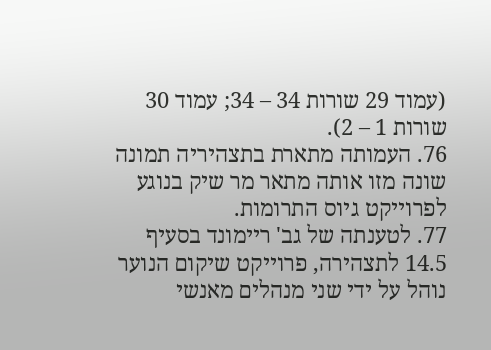(עמוד 29 שורות 34 – 34; עמוד 30 שורות 1 – 2).
76. העמותה מתארת בתצהיריה תמונה שונה מזו אותה מתאר מר שיק בנוגע לפרוייקט גיוס התרומות.
77. לטענתה של גב' ריימונד בסעיף 14.5 לתצהירה, פרוייקט שיקום הנוער נוהל על ידי שני מנהלים מאנשי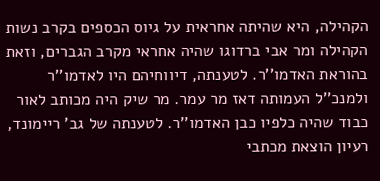הקהילה, היא שהיתה אחראית על גיוס הכספים בקרב נשות הקהילה ומר אבי ברדוגו שהיה אחראי מקרב הגברים, וזאת בהוראת האדמו''ר. לטענתה, דיווחיהם היו לאדמו''ר ולמנכ''ל העמותה דאז מר עמר. מר שיק היה מכותב לאור כבוד שהיה כלפיו כבן האדמו''ר. לטענתה של גב' ריימונד, רעיון הוצאת מכתבי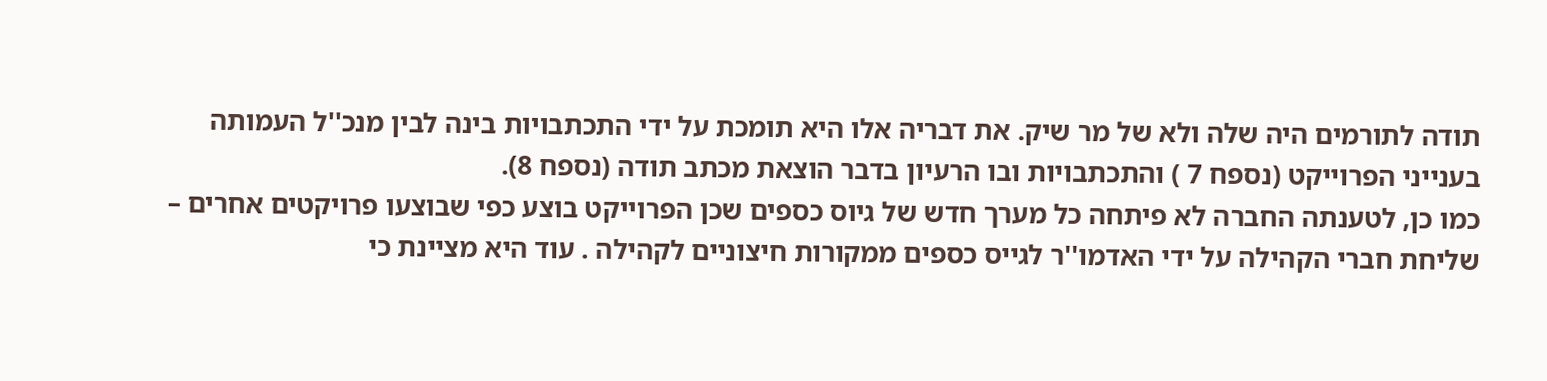תודה לתורמים היה שלה ולא של מר שיק. את דבריה אלו היא תומכת על ידי התכתבויות בינה לבין מנכ''ל העמותה בענייני הפרוייקט (נספח 7 ) והתכתבויות ובו הרעיון בדבר הוצאת מכתב תודה (נספח 8).
כמו כן, לטענתה החברה לא פיתחה כל מערך חדש של גיוס כספים שכן הפרוייקט בוצע כפי שבוצעו פרויקטים אחרים – שליחת חברי הקהילה על ידי האדמו''ר לגייס כספים ממקורות חיצוניים לקהילה . עוד היא מציינת כי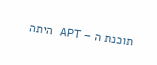תוכנת ה – APT היתה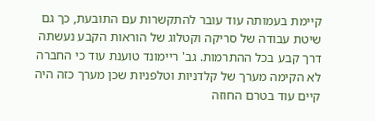קיימת בעמותה עוד עובר להתקשרות עם התובעת, כך גם שיטת עבודה של סריקה וקטלוג של הוראות הקבע נעשתה דרך קבע בכל ההתרמות. גב' ריימונד טוענת עוד כי החברה לא הקימה מערך של קלדניות וטלפניות שכן מערך כזה היה קיים עוד בטרם החוזה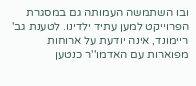ובו השתמשה העמותה גם במסגרת הפרוייקט למען עתיד ילדינו. לטענת גב' ריימונד, אינה יודעת על ארוחות מפוארות עם האדמו''ר כנטען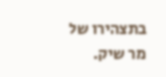בתצהירו של מר שיק.